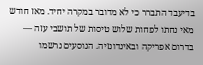בדיעבד התברר כי לא מדובר במקרה יחיד. מאז חודש מאי נחתו לפחות שלוש טיסות של תושבי עזה — בדרום אפריקה ובאינדונזיה. הנוסעים נרשמו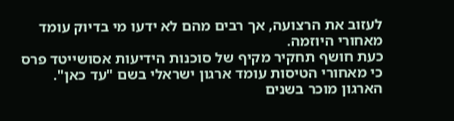לעזוב את הרצועה, אך רבים מהם לא ידעו מי בדיוק עומד מאחורי היוזמה.
כעת חושף תחקיר מקיף של סוכנות הידיעות אסושייטד פרס כי מאחורי הטיסות עומד ארגון ישראלי בשם "עד כאן". הארגון מוכר בשנים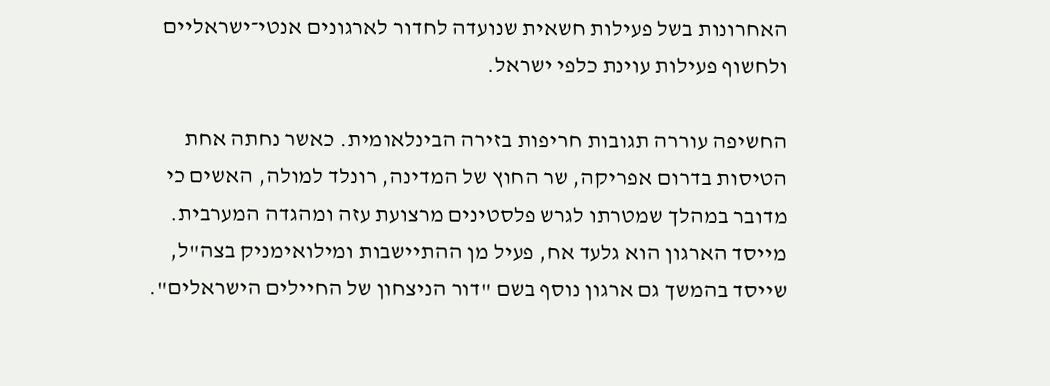האחרונות בשל פעילות חשאית שנועדה לחדור לארגונים אנטי־ישראליים ולחשוף פעילות עוינת כלפי ישראל.

החשיפה עוררה תגובות חריפות בזירה הבינלאומית. כאשר נחתה אחת הטיסות בדרום אפריקה, שר החוץ של המדינה, רונלד למולה, האשים כי מדובר במהלך שמטרתו לגרש פלסטינים מרצועת עזה ומהגדה המערבית.
מייסד הארגון הוא גלעד אח, פעיל מן ההתיישבות ומילואימניק בצה"ל, שייסד בהמשך גם ארגון נוסף בשם "דור הניצחון של החיילים הישראלים".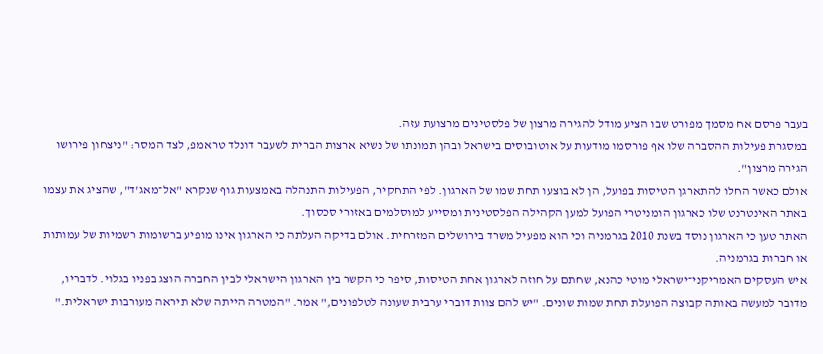בעבר פרסם אח מסמך מפורט שבו הציע מודל להגירה מרצון של פלסטינים מרצועת עזה.
במסגרת פעילות ההסברה שלו אף פורסמו מודעות על אוטובוסים בישראל ובהן תמונתו של נשיא ארצות הברית לשעבר דונלד טראמפ, לצד המסר: "ניצחון פירושו הגירה מרצון".
אולם כאשר החלו להתארגן הטיסות בפועל, הן לא בוצעו תחת שמו של הארגון. לפי התחקיר, הפעילות התנהלה באמצעות גוף שנקרא "אל־מאג'ד", שהציג את עצמו באתר האינטרנט שלו כארגון הומניטרי הפועל למען הקהילה הפלסטינית ומסייע למוסלמים באזורי סכסוך.
האתר טען כי הארגון נוסד בשנת 2010 בגרמניה וכי הוא מפעיל משרד בירושלים המזרחית. אולם בדיקה העלתה כי הארגון אינו מופיע ברשומות רשמיות של עמותות או חברות בגרמניה.
איש העסקים האמריקני־ישראלי מוטי כהנא, שחתם על חוזה לארגון אחת הטיסות, סיפר כי הקשר בין הארגון הישראלי לבין החברה הוצג בפניו בגלוי. לדבריו, מדובר למעשה באותה קבוצה הפועלת תחת שמות שונים. "יש להם צוות דוברי ערבית שעונה לטלפונים," אמר. "המטרה הייתה שלא תיראה מעורבות ישראלית."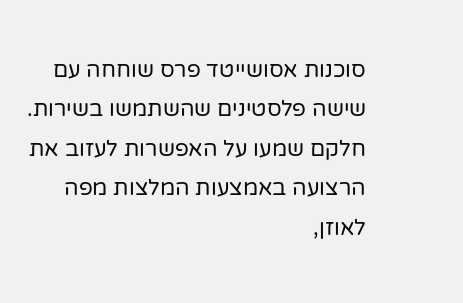סוכנות אסושייטד פרס שוחחה עם שישה פלסטינים שהשתמשו בשירות. חלקם שמעו על האפשרות לעזוב את הרצועה באמצעות המלצות מפה לאוזן,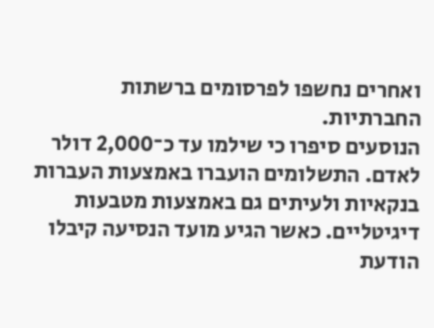ואחרים נחשפו לפרסומים ברשתות החברתיות.
הנוסעים סיפרו כי שילמו עד כ־2,000 דולר לאדם. התשלומים הועברו באמצעות העברות בנקאיות ולעיתים גם באמצעות מטבעות דיגיטליים. כאשר הגיע מועד הנסיעה קיבלו הודעת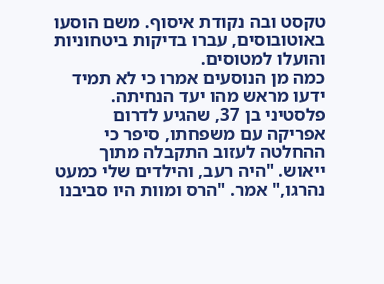טקסט ובה נקודת איסוף. משם הוסעו באוטובוסים, עברו בדיקות ביטחוניות והועלו למטוסים.
כמה מן הנוסעים אמרו כי לא תמיד ידעו מראש מהו יעד הנחיתה.
פלסטיני בן 37, שהגיע לדרום אפריקה עם משפחתו, סיפר כי ההחלטה לעזוב התקבלה מתוך ייאוש. "היה רעב, והילדים שלי כמעט נהרגו," אמר. "הרס ומוות היו סביבנו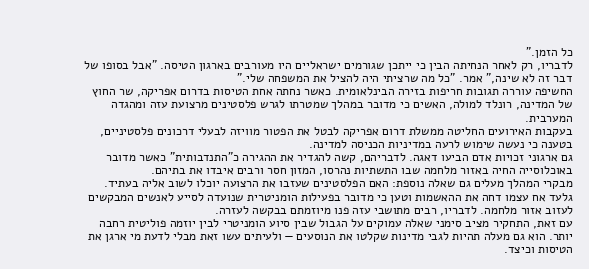כל הזמן."
לדבריו, רק לאחר הנחיתה הבין כי ייתכן שגורמים ישראליים היו מעורבים בארגון הטיסה. "אבל בסופו של דבר זה לא שינה," אמר. "כל מה שרציתי היה להציל את המשפחה שלי."
החשיפה עוררה תגובות חריפות בזירה הבינלאומית. כאשר נחתה אחת הטיסות בדרום אפריקה, שר החוץ של המדינה, רונלד למולה, האשים כי מדובר במהלך שמטרתו לגרש פלסטינים מרצועת עזה ומהגדה המערבית.
בעקבות האירועים החליטה ממשלת דרום אפריקה לבטל את הפטור מוויזה לבעלי דרכונים פלסטיניים, בטענה כי נעשה שימוש לרעה במדיניות הכניסה למדינה.
גם ארגוני זכויות אדם הביעו דאגה. לדבריהם, קשה להגדיר את ההגירה כ"התנדבותית" כאשר מדובר באוכלוסייה החיה באזור מלחמה שבו התשתיות נהרסו, המזון חסר ורבים איבדו את בתיהם.
מבקרי המהלך מעלים גם שאלה נוספת: האם הפלסטינים שעזבו את הרצועה יוכלו לשוב אליה בעתיד.
גלעד אח עצמו דחה את ההאשמות וטען כי מדובר בפעילות הומניטרית שנועדה לסייע לאנשים המבקשים לעזוב אזור מלחמה. לדבריו, רבים מתושבי עזה פנו מיוזמתם בבקשה לעזרה.
עם זאת, התחקיר מציב סימני שאלה עמוקים על הגבול שבין סיוע הומניטרי לבין יוזמה פוליטית רחבה יותר. הוא גם מעלה תהיות לגבי מדינות שקלטו את הנוסעים — ולעיתים עשו זאת מבלי לדעת מי ארגן את הטיסות וכיצד.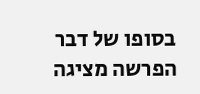בסופו של דבר הפרשה מציגה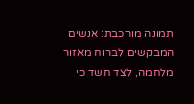תמונה מורכבת: אנשים המבקשים לברוח מאזור מלחמה, לצד חשד כי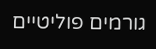גורמים פוליטיים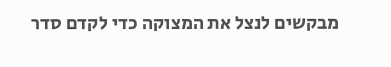מבקשים לנצל את המצוקה כדי לקדם סדר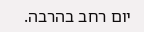יום רחב בהרבה.